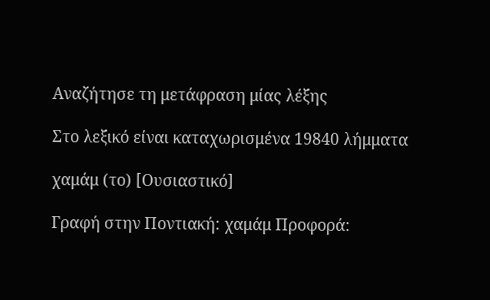Αναζήτησε τη μετάφραση μίας λέξης

Στο λεξικό είναι καταχωρισμένα 19840 λήμματα

χαμάμ (το) [Ουσιαστικό]

Γραφή στην Ποντιακή: χαμάμ Προφορά: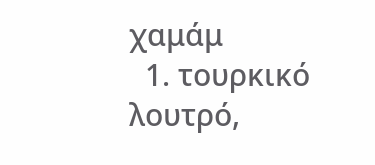χαμάμ
  1. τουρκικό λουτρό,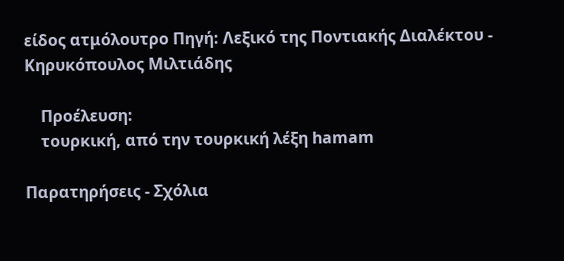είδος ατμόλουτρο Πηγή: Λεξικό της Ποντιακής Διαλέκτου - Κηρυκόπουλος Μιλτιάδης

    Προέλευση:
    τουρκική, από την τουρκική λέξη hamam

Παρατηρήσεις - Σχόλια